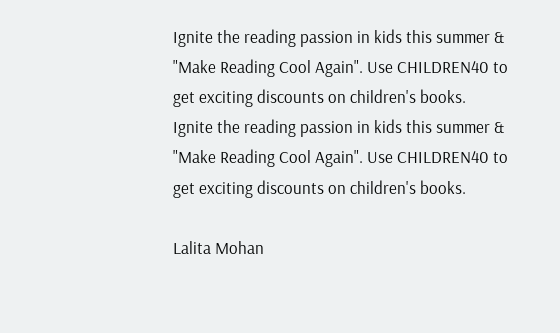Ignite the reading passion in kids this summer & "Make Reading Cool Again". Use CHILDREN40 to get exciting discounts on children's books.
Ignite the reading passion in kids this summer & "Make Reading Cool Again". Use CHILDREN40 to get exciting discounts on children's books.

Lalita Mohan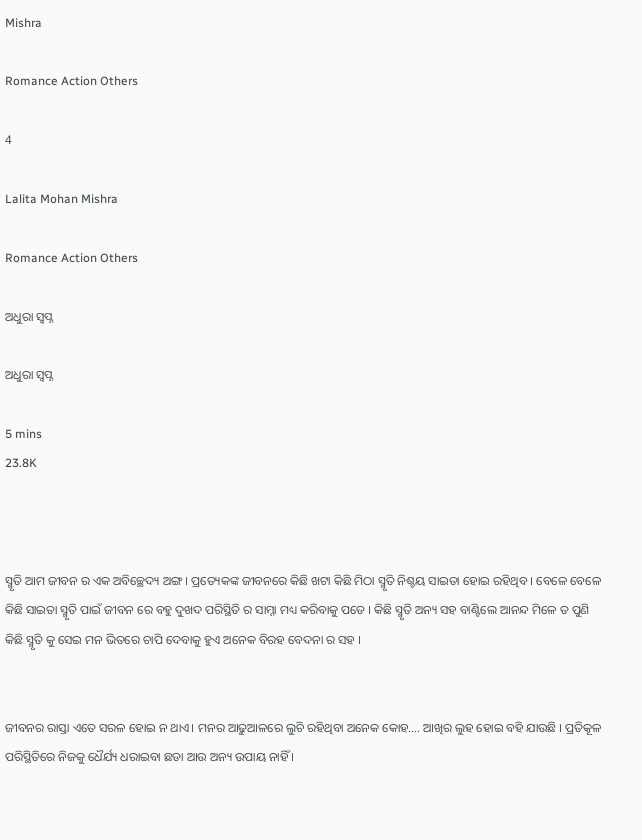Mishra

Romance Action Others

4

Lalita Mohan Mishra

Romance Action Others

ଅଧୁରା ସ୍ବପ୍ନ

ଅଧୁରା ସ୍ବପ୍ନ

5 mins
23.8K



ସ୍ମୃତି ଆମ ଜୀବନ ର ଏକ ଅବିଚ୍ଛେଦ୍ୟ ଅଙ୍ଗ । ପ୍ରତ୍ୟେକଙ୍କ ଜୀବନରେ କିଛି ଖଟା କିଛି ମିଠା ସ୍ମୃତି ନିଶ୍ଚୟ ସାଇତା ହୋଇ ରହିଥିବ । ବେଳେ ବେଳେ କିଛି ସାଇତା ସ୍ମୃତି ପାଇଁ ଜୀବନ ରେ ବହୁ ଦୁଖଦ ପରିସ୍ଥିତି ର ସାମ୍ନା ମଧ୍ୟ କରିବାକୁ ପଡେ । କିଛି ସ୍ମୃତି ଅନ୍ୟ ସହ ବାଣ୍ଟିଲେ ଆନନ୍ଦ ମିଳେ ତ ପୁଣି କିଛି ସ୍ମୃତି କୁ ସେଇ ମନ ଭିତରେ ଚାପି ଦେବାକୁ ହୁଏ ଅନେକ ବିରହ ବେଦନା ର ସହ ।


ଜୀବନର ରାସ୍ତା ଏତେ ସରଳ ହୋଇ ନ ଥାଏ। ମନର ଆଢୁଆଳରେ ଲୁଚି ରହିଥିବା ଅନେକ କୋହ.... ଆଖିର ଲୁହ ହୋଇ ବହି ଯାଉଛି । ପ୍ରତିକୂଳ ପରିସ୍ଥିତିରେ ନିଜକୁ ଧୈର୍ଯ୍ୟ ଧରାଇବା ଛଡା ଆଉ ଅନ୍ୟ ଉପାୟ ନାହିଁ ।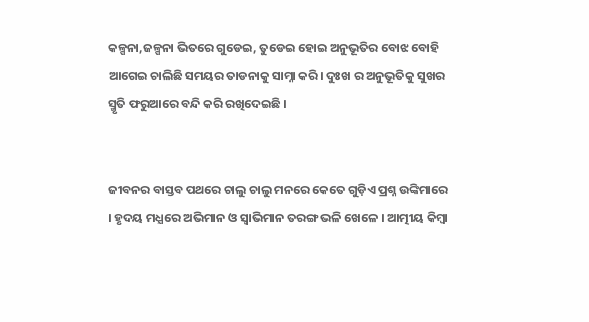କଳ୍ପନା,ଜଳ୍ପନା ଭିତରେ ଗୁଡେଇ, ତୁଡେଇ ହୋଇ ଅନୁଭୂତିର ବୋଝ ବୋହି ଆଗେଇ ଚାଲିଛି ସମୟର ତାଡନାକୁ ସାମ୍ନା କରି। ଦୁଃଖ ର ଅନୁଭୂତିକୁ ସୁଖର ସ୍ମୃତି ଫରୁଆରେ ବନ୍ଦି କରି ରଖିଦେଇଛି ।


ଜୀବନର ବାସ୍ତବ ପଥରେ ଚାଲୁ ଚାଲୁ ମନରେ କେତେ ଗୁଡ଼ିଏ ପ୍ରଶ୍ନ ଉଙ୍କିମାରେ । ହୃଦୟ ମଧ୍ଯରେ ଅଭିମାନ ଓ ସ୍ବାଭିମାନ ତରଙ୍ଗ ଭଳି ଖେଳେ । ଆତ୍ମୀୟ କିମ୍ବା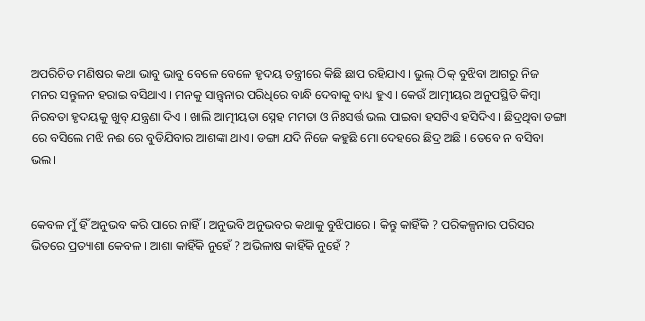ଅପରିଚିତ ମଣିଷର କଥା ଭାବୁ ଭାବୁ ବେଳେ ବେଳେ ହୃଦୟ ତନ୍ତ୍ରୀରେ କିଛି ଛାପ ରହିଯାଏ । ଭୁଲ୍ ଠିକ୍ ବୁଝିବା ଆଗରୁ ନିଜ ମନର ସନ୍ତୁଳନ ହରାଇ ବସିଥାଏ । ମନକୁ ସାନ୍ତ୍ବନାର ପରିଧିରେ ବାନ୍ଧି ଦେବାକୁ ବାଧ୍ୟ ହୁଏ । କେଉଁ ଆତ୍ମୀୟର ଅନୁପସ୍ଥିତି କିମ୍ବା ନିରବତା ହୃଦୟକୁ ଖୁବ୍ ଯନ୍ତ୍ରଣା ଦିଏ । ଖାଲି ଆତ୍ମୀୟତା ସ୍ନେହ ମମତା ଓ ନିଃସର୍ତ୍ତ ଭଲ ପାଇବା ହସଟିଏ ହସିଦିଏ । ଛିଦ୍ରଥିବା ଡଙ୍ଗା ରେ ବସିଲେ ମଝି ନଈ ରେ ବୁଡିଯିବାର ଆଶଙ୍କା ଥାଏ। ଡଙ୍ଗା ଯଦି ନିଜେ କହୁଛି ମୋ ଦେହରେ ଛିଦ୍ର ଅଛି । ତେବେ ନ ବସିବା ଭଲ।


କେବଳ ମୁଁ ହିଁ ଅନୁଭବ କରି ପାରେ ନାହିଁ । ଅନୁଭବି ଅନୁଭବର କଥାକୁ ବୁଝିପାରେ । କିନ୍ତୁ କାହିଁକି ? ପରିକଳ୍ପନାର ପରିସର ଭିତରେ ପ୍ରତ୍ୟାଶା କେବଳ । ଆଶା କାହିଁକି ନୁହେଁ ? ଅଭିଳାଷ କାହିଁକି ନୁହେଁ ?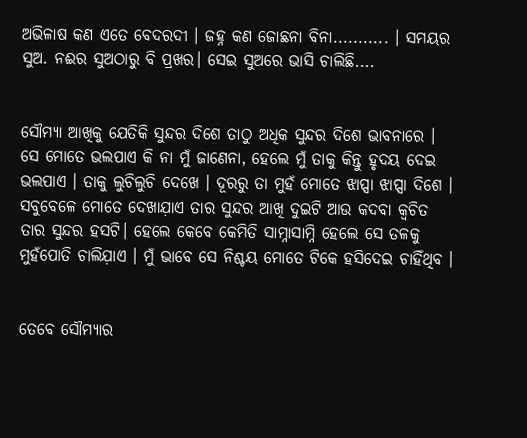ଅଭିଳାଷ କଣ ଏତେ ବେଦରଦୀ । ଜହ୍ନ କଣ ଜୋଛନା ବିନା........... । ସମୟର ସୁଅ. ନଈର ସୁଅଠାରୁ ବି ପ୍ରଖର। ସେଇ ସୁଅରେ ଭାସି ଚାଲିଛି....


ସୌମ୍ୟା ଆଖିକୁ ଯେତିକି ସୁନ୍ଦର ଦିଶେ ତାଠୁ ଅଧିକ ସୁନ୍ଦର ଦିଶେ ଭାବନାରେ । ସେ ମୋତେ ଭଲପାଏ କି ନା ମୁଁ ଜାଣେନା, ହେଲେ ମୁଁ ତାକୁ କିନ୍ତୁ ହୃଦୟ ଦେଇ ଭଲପାଏ । ତାକୁ ଲୁଚିଲୁଚି ଦେଖେ । ଦୂରରୁ ତା ମୁହଁ ମୋତେ ଝାପ୍ସା ଝାପ୍ସା ଦିଶେ । ସବୁବେଳେ ମୋତେ ଦେଖାଯ଼ାଏ ତାର ସୁନ୍ଦର ଆଖି ଦୁଇଟି ଆଉ କଦବା କ୍ୱଚିତ ତାର ସୁନ୍ଦର ହସଟି। ହେଲେ କେବେ କେମିତି ସାମ୍ନାସାମ୍ନି ହେଲେ ସେ ତଳକୁ ମୁହଁପୋତି ଚାଲିଯ଼ାଏ । ମୁଁ ଭାବେ ସେ ନିଶ୍ଚୟ ମୋତେ ଟିକେ ହସିଦେଇ ଚାହିଁଥିବ ।


ତେବେ ସୌମ୍ୟାର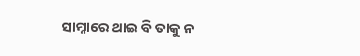ସାମ୍ନାରେ ଥାଇ ବି ତାକୁ ନ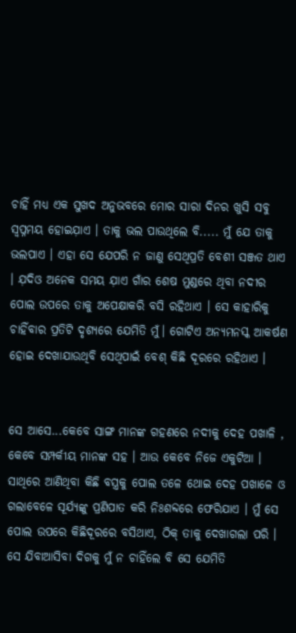ଚାହିଁ ମଧ୍ୟ ଏକ ସୁଖଦ ଅନୁଭବରେ ମୋର ସାରା ଦିନର ଖୁସି ସବୁ ସ୍ୱପ୍ନମୟ ହୋଇଯ଼ାଏ । ତାକୁ ଭଲ ପାଉଥିଲେ ବି..... ମୁଁ ଯେ ତାକୁ ଭଲପାଏ । ଏହା ସେ ଯେପରି ନ ଜାଣୁ ସେଥିପ୍ରତି ବେଶୀ ସଞ୍ଜତ ଥାଏ । ଯ଼ଦିଓ ଅନେକ ସମୟ ଯ଼ାଏ ଗାଁର ଶେଷ ମୁଣ୍ଡରେ ଥିବା ନଦୀର ପୋଲ ଉପରେ ତାକୁ ଅପେକ୍ଷାକରି ବସି ରହିଥାଏ । ସେ କାହାରିକୁ ଚାହିଁବାର ପ୍ରତିଟି ଦୃଶ୍ୟରେ ଯେମିତି ମୁଁ। ଗୋଟିଏ ଅନ୍ୟମନସ୍କ ଆକର୍ଷଣ ହୋଇ ଦେଖାଯାଉଥିବି ସେଥିପାଇଁ ବେଶ୍ କିଛି ଦୂରରେ ରହିଥାଏ ।


ସେ ଆସେ...କେବେ ସାଙ୍ଗ ମାନଙ୍କ ଗହଣରେ ନଦୀକୁ ଦେହ ପଖାଳି , କେବେ ସମ୍ପର୍କୀୟ ମାନଙ୍କ ସହ । ଆଉ କେବେ ନିଜେ ଏକୁଟିଆ । ସାଥିରେ ଆଣିଥିବା କିଛି ବସ୍ତ୍ରକୁ ପୋଲ ତଳେ ଥୋଇ ଦେହ ପଖାଳେ ଓ ଗଲାବେଳେ ସୂର୍ଯ୍ୟଙ୍କୁ ପ୍ରଣିପାତ କରି ନିଃଶବ୍ଦରେ ଫେରିଯାଏ । ମୁଁ ସେ ପୋଲ ଉପରେ କିଛିଦୂରରେ ବସିଥାଏ, ଠିକ୍ ତାକୁ ଦେଖାଗଲା ପରି । ସେ ଯିବାଆସିବା ଦିଗକୁ ମୁଁ ନ ଚାହିଁଲେ ବି ସେ ଯେମିତି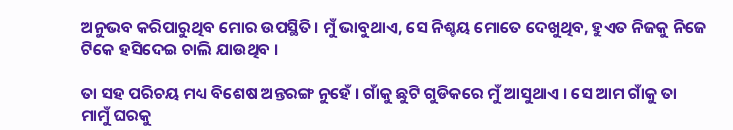ଅନୁଭବ କରିପାରୁଥିବ ମୋର ଉପସ୍ଥିତି। ମୁଁ ଭାବୁଥାଏ, ସେ ନିଶ୍ଚୟ ମୋତେ ଦେଖୁଥିବ, ହୁଏତ ନିଜକୁ ନିଜେ ଟିକେ ହସିଦେଇ ଚାଲି ଯାଉଥିବ ।

ତା ସହ ପରିଚୟ ମଧ୍ୟ ବିଶେଷ ଅନ୍ତରଙ୍ଗ ନୁହେଁ । ଗାଁକୁ ଛୁଟି ଗୁଡିକରେ ମୁଁ ଆସୁଥାଏ । ସେ ଆମ ଗାଁକୁ ତା ମାମୁଁ ଘରକୁ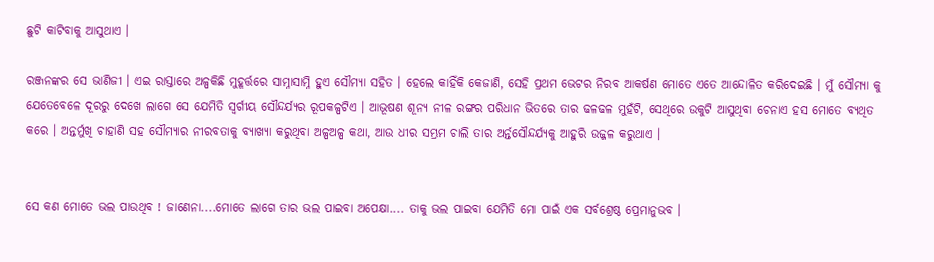ଛୁଟି କାଟିବାକୁ ଆସୁଥାଏ ।

ରଞ୍ଜନଙ୍କର ସେ ଭାଣିଜୀ । ଏଇ ରାସ୍ତାରେ ଅଳ୍ପକିଛି ମୁହୂର୍ତ୍ତରେ ସାମ୍ନାସାମ୍ନି ହୁଏ ସୌମ୍ୟା ସହିତ । ହେଲେ କାହିଁକି କେଜାଣି, ସେହି ପ୍ରଥମ ଭେଟର ନିରବ ଆକର୍ଷଣ ମୋତେ ଏତେ ଆନ୍ଦୋଳିତ କରିଦେଇଛି । ମୁଁ ସୌମ୍ୟା କୁ ଯେତେବେଳେ ଦୂରରୁ ଦେଖେ ଲାଗେ ସେ ଯେମିତି ସ୍ୱର୍ଗୀୟ ସୌନ୍ଦର୍ଯ୍ୟର ରୂପକଳ୍ପଟିଏ । ଆଭୂଷଣ ଶୂନ୍ୟ ନୀଳ ରଙ୍ଗର ପରିଧାନ ଭିତରେ ତାର ଢଳଢଳ ମୁହଁଟି, ସେଥିରେ ଉକୁଟି ଆସୁଥିବା ଚେନାଏ ହସ ମୋତେ ବ୍ୟଥିତ କରେ । ଅନ୍ତର୍ମୁଖି ଚାହାଣି ସହ ସୌମ୍ୟାର ନୀରବତାକୁ ବ୍ୟାଖ୍ୟା କରୁଥିବା ଅଳ୍ପଅଳ୍ପ କଥା, ଆଉ ଧୀର ସମ୍ଭ୍ରମ ଚାଲି ତାର ଅର୍ନ୍ତସୌନ୍ଦର୍ଯ୍ୟକୁ ଆହୁରି ଉଜ୍ଜଳ କରୁଥାଏ ।


ସେ କଣ ମୋତେ ଭଲ ପାଉଥିବ ! ଜାଣେନା....ମୋତେ ଲାଗେ ତାର ଭଲ ପାଇବା ଅପେକ୍ଷା.... ତାକୁ ଭଲ ପାଇବା ଯେମିତି ମୋ ପାଇଁ ଏକ ସର୍ବଶ୍ରେଷ୍ଠ ପ୍ରେମାନୁଭବ ।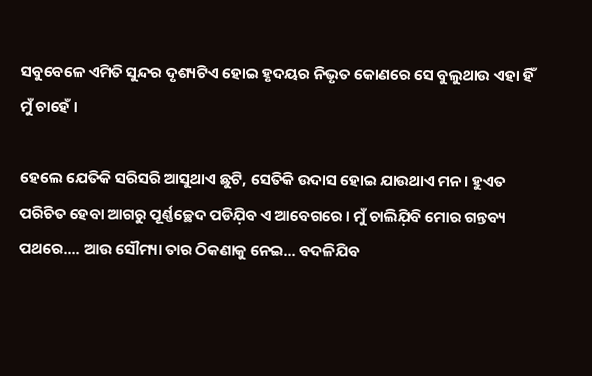ସବୁବେଳେ ଏମିତି ସୁନ୍ଦର ଦୃଶ୍ୟଟିଏ ହୋଇ ହୃଦୟର ନିଭୃତ କୋଣରେ ସେ ବୁଲୁଥାଉ ଏହା ହିଁ ମୁଁ ଚାହେଁ ।

ହେଲେ ଯେତିକି ସରିସରି ଆସୁଥାଏ ଛୁଟି, ସେତିକି ଉଦାସ ହୋଇ ଯାଉଥାଏ ମନ। ହୁଏତ ପରିଚିତ ହେବା ଆଗରୁ ପୂର୍ଣ୍ଣଚ୍ଛେଦ ପଡିଯ଼ିବ ଏ ଆବେଗରେ । ମୁଁ ଚାଲିଯ଼ିବି ମୋର ଗନ୍ତବ୍ୟ ପଥରେ.... ଆଉ ସୌମ୍ୟା ତାର ଠିକଣାକୁ ନେଇ... ବଦଳିଯିବ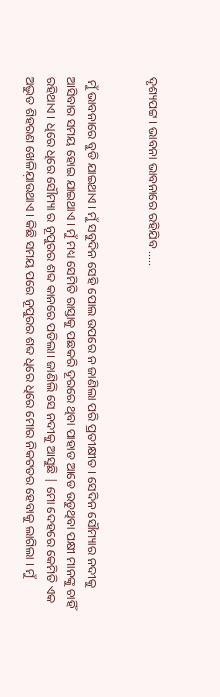ଦୃଶ୍ୟପଟ୍ଟ । ଭାବନା ଭାବନାରେ ରହିଯିବ .....


 ମୁଁ ଭାବନାରେ ବୁଡି ଯାଇଥାଏ । ମୁଁ ସବୁଦିନ ସେହି ପୋଲ ଉପରେ ନ ଜାଣିଲା ପରି ପ୍ରତୀକ୍ଷୀତ । ସେଦିନ ସୌମ୍ୟାର ନଦୀକୁ ଆସିବାର ସମୟ ହୋଇ ଯାଇଥାଏ । ମୁଁ ମଧ୍ୟ ସେମିତି ରାସ୍ତାକୁ ପଛକରି ଦୂରରେ ଥିବା ପାହାଡ ଆଡେ ଉଡୁଥିବା ପକ୍ଷୀ ମାନଙ୍କୁ ଚାହିଁ ରହିଥାଏ । ଧିରେ ଧିରେ ସୌମ୍ୟା ର ନୂପୁରର ଶବ୍ଦ କାନରେ ପଡିଲା। ଜାଣିଲି ସେ ନଦୀକୁ ଆସୁଛି | ମୋ ଦେହରେ କେମିତି ଏକ ଅଦ୍ଭୁତ ଶିହରଣ ଖେଳିଯ଼ାଉଥାଏ । କିଛି ସମୟ ପରେ ନୂପୁରର ଶବ୍ଦ ଧିରେ ଧିରେ ମୋର ନିକଟତର ହେବାକୁ ଲାଗିଲା । ମୁଁ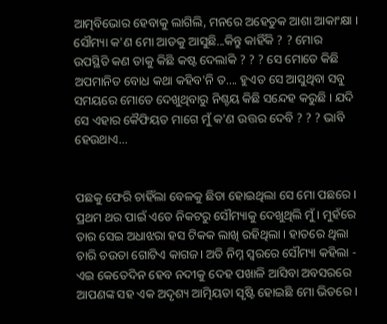ଆତ୍ମବିଭୋର ହେବାକୁ ଲାଗିଲି, ମନରେ ଅହେତୁକ ଆଶା ଆକାଂକ୍ଷା । ସୌମ୍ୟା କ'ଣ ମୋ ଆଡକୁ ଆସୁଛି...କିନ୍ତୁ କାହିଁକି ? ? ମୋର ଉପସ୍ଥିତି କଣ ତାକୁ କିଛି କଷ୍ଟ ଦେଲାକି ? ? ? ସେ ମୋତେ କିଛି ଅପମାନିତ ବୋଧ କଥା କହିବ'ନି ତ.... ହୁଏତ ସେ ଆସୁଥିବା ସବୁ ସମୟରେ ମୋତେ ଦେଖୁଥିବାରୁ ନିଶ୍ଚୟ କିଛି ସନ୍ଦେହ କରୁଛି । ଯଦି ସେ ଏହାର କୈଫିୟତ ମାଗେ ମୁଁ କ'ଣ ଉତ୍ତର ଦେବି ? ? ? ଭାବି ହେଉଥାଏ...


ପଛକୁ ଫେରି ଚାହିଁଲା ବେଳକୁ ଛିଡା ହୋଇଥିଲା ସେ ମୋ ପଛରେ । ପ୍ରଥମ ଥର ପାଇଁ ଏତେ ନିକଟରୁ ସୌମ୍ୟାକୁ ଦେଖୁଥିଲି ମୁଁ । ମୁହଁରେ ତାର ସେଇ ଅଧାଝରା ହସ ଟିକକ ଲାଖି ରହିଥିଲା । ହାତରେ ଥିଲା ଚାରି ଚଉତା ଗୋଟିଏ କାଗଜ। ଅତି ନିମ୍ନ ସ୍ୱରରେ ସୌମ୍ୟା କହିଲା - ଏଇ କେତେଦିନ ହେବ ନଦୀକୁ ଦେହ ପଖାଳି ଆସିବା ଅବସରରେ ଆପଣଙ୍କ ସହ ଏକ ଅଦୃଶ୍ୟ ଆତ୍ମିୟତା ସୃଷ୍ଟି ହୋଇଛି ମୋ ଭିତରେ ।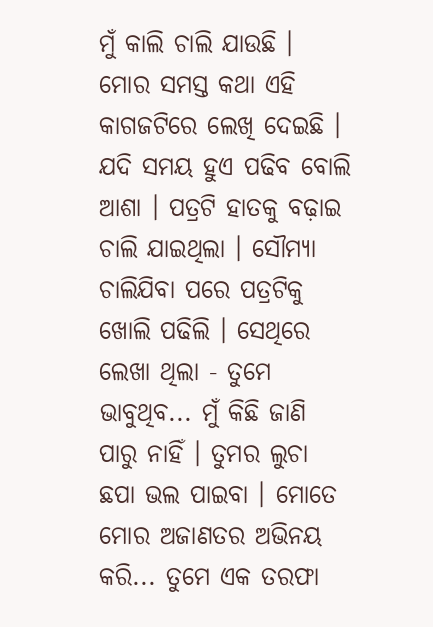ମୁଁ କାଲି ଚାଲି ଯାଉଛି । ମୋର ସମସ୍ତ କଥା ଏହି କାଗଜଟିରେ ଲେଖି ଦେଇଛି । ଯଦି ସମୟ ହୁଏ ପଢିବ ବୋଲି ଆଶା । ପତ୍ରଟି ହାତକୁ ବଢ଼ାଇ ଚାଲି ଯାଇଥିଲା । ସୌମ୍ୟା ଚାଲିଯିବା ପରେ ପତ୍ରଟିକୁ ଖୋଲି ପଢିଲି । ସେଥିରେ ଲେଖା ଥିଲା - ତୁମେ ଭାବୁଥିବ... ମୁଁ କିଛି ଜାଣି ପାରୁ ନାହିଁ । ତୁମର ଲୁଚା ଛପା ଭଲ ପାଇବା । ମୋତେ ମୋର ଅଜାଣତର ଅଭିନୟ କରି... ତୁମେ ଏକ ତରଫା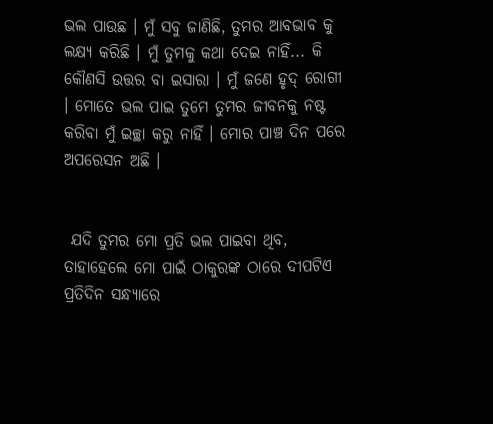ଭଲ ପାଉଛ । ମୁଁ ସବୁ ଜାଣିଛି, ତୁମର ଆବଭାବ କୁ ଲକ୍ଷ୍ୟ କରିଛି । ମୁଁ ତୁମକୁ କଥା ଦେଇ ନାହିଁ... କି କୌଣସି ଉତ୍ତର ବା ଇସାରା । ମୁଁ ଜଣେ ହୃଦ୍ ରୋଗୀ । ମୋତେ ଭଲ ପାଇ ତୁମେ ତୁମର ଜୀବନକୁ ନଷ୍ଟ କରିବା ମୁଁ ଇଚ୍ଛା କରୁ ନାହିଁ । ମୋର ପାଞ୍ଚ ଦିନ ପରେ ଅପରେସନ ଅଛି ।


 ଯଦି ତୁମର ମୋ ପ୍ରତି ଭଲ ପାଇବା ଥିବ, ତାହାହେଲେ ମୋ ପାଇଁ ଠାକୁରଙ୍କ ଠାରେ ଦୀପଟିଏ ପ୍ରତିଦିନ ସନ୍ଧ୍ୟାରେ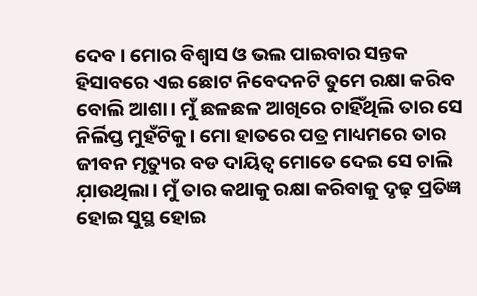ଦେବ । ମୋର ବିଶ୍ୱାସ ଓ ଭଲ ପାଇବାର ସନ୍ତକ ହିସାବରେ ଏଇ ଛୋଟ ନିବେଦନଟି ତୁମେ ରକ୍ଷା କରିବ ବୋଲି ଆଶା। ମୁଁ ଛଳଛଳ ଆଖିରେ ଚାହିଁଥିଲି ତାର ସେ ନିର୍ଲିପ୍ତ ମୁହଁଟିକୁ। ମୋ ହାତରେ ପତ୍ର ମାଧ୍ୟମରେ ତାର ଜୀବନ ମୃତ୍ୟୁର ବଡ ଦାୟିତ୍ବ ମୋତେ ଦେଇ ସେ ଚାଲି ଯ଼ାଉଥିଲା। ମୁଁ ତାର କଥାକୁ ରକ୍ଷା କରିବାକୁ ଦୃଢ଼ ପ୍ରତିଜ୍ଞ ହୋଇ ସୁସ୍ଥ ହୋଇ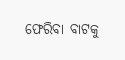ଫେରିବା ବାଟକୁ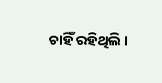ଚାହିଁ ରହିଥିଲି ।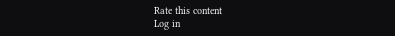Rate this content
Log in